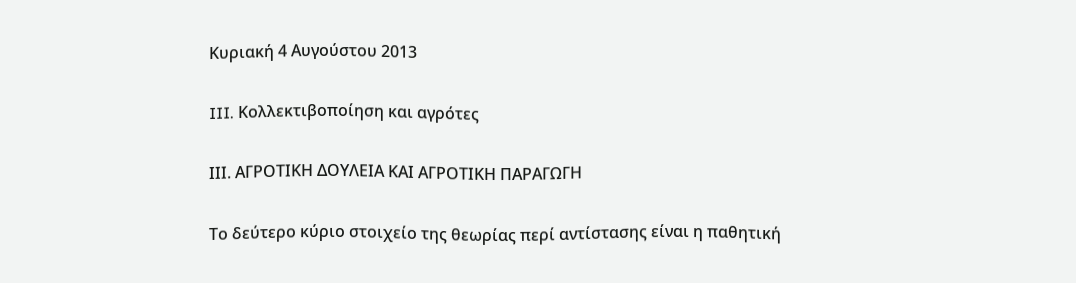Κυριακή 4 Αυγούστου 2013

III. Κολλεκτιβοποίηση και αγρότες

ΙΙΙ. ΑΓΡΟΤΙΚΗ ΔΟΥΛΕΙΑ ΚΑΙ ΑΓΡΟΤΙΚΗ ΠΑΡΑΓΩΓΗ

Το δεύτερο κύριο στοιχείο της θεωρίας περί αντίστασης είναι η παθητική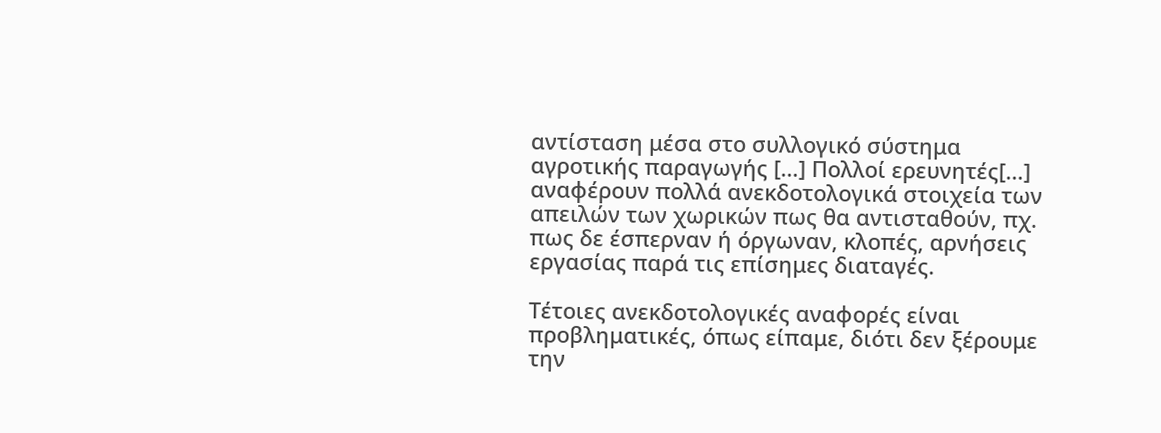αντίσταση μέσα στο συλλογικό σύστημα αγροτικής παραγωγής […] Πολλοί ερευνητές[…] αναφέρουν πολλά ανεκδοτολογικά στοιχεία των απειλών των χωρικών πως θα αντισταθούν, πχ. πως δε έσπερναν ή όργωναν, κλοπές, αρνήσεις εργασίας παρά τις επίσημες διαταγές.

Τέτοιες ανεκδοτολογικές αναφορές είναι προβληματικές, όπως είπαμε, διότι δεν ξέρουμε την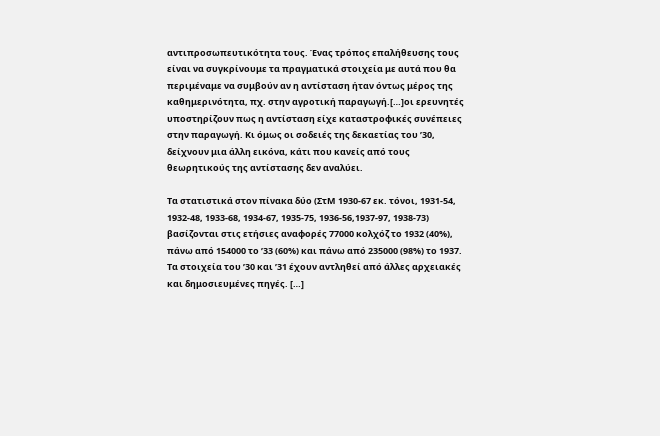αντιπροσωπευτικότητα τους. Ένας τρόπος επαλήθευσης τους είναι να συγκρίνουμε τα πραγματικά στοιχεία με αυτά που θα περιμέναμε να συμβούν αν η αντίσταση ήταν όντως μέρος της καθημερινότητα, πχ. στην αγροτική παραγωγή.[…]οι ερευνητές υποστηρίζουν πως η αντίσταση είχε καταστροφικές συνέπειες στην παραγωγή. Κι όμως οι σοδειές της δεκαετίας του ’30, δείχνουν μια άλλη εικόνα, κάτι που κανείς από τους θεωρητικούς της αντίστασης δεν αναλύει.

Τα στατιστικά στον πίνακα δύο (ΣτΜ 1930-67 εκ. τόνοι, 1931-54, 1932-48, 1933-68, 1934-67, 1935-75, 1936-56,1937-97, 1938-73) βασίζονται στις ετήσιες αναφορές 77000 κολχόζ το 1932 (40%), πάνω από 154000 το ’33 (60%) και πάνω από 235000 (98%) το 1937. Τα στοιχεία του ’30 και ’31 έχουν αντληθεί από άλλες αρχειακές και δημοσιευμένες πηγές. […]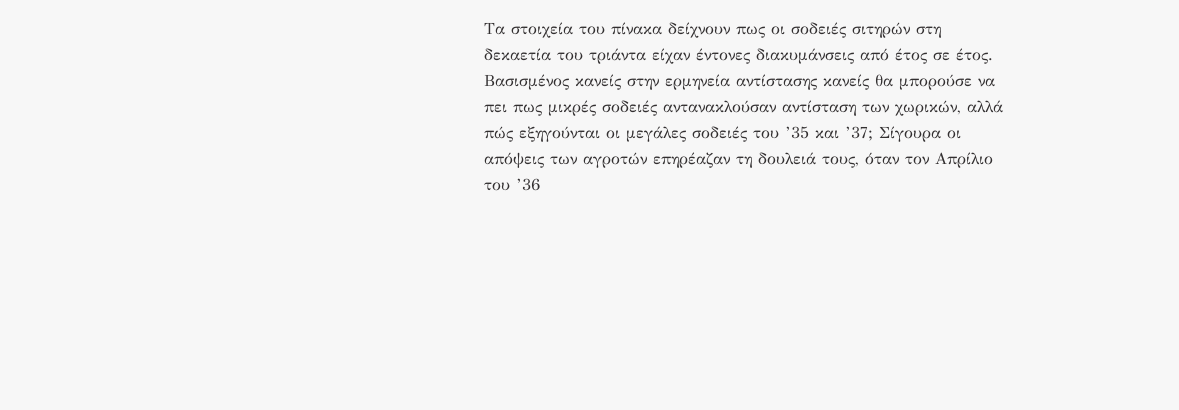Τα στοιχεία του πίνακα δείχνουν πως οι σοδειές σιτηρών στη δεκαετία του τριάντα είχαν έντονες διακυμάνσεις από έτος σε έτος. Βασισμένος κανείς στην ερμηνεία αντίστασης κανείς θα μπορούσε να πει πως μικρές σοδειές αντανακλούσαν αντίσταση των χωρικών, αλλά πώς εξηγούνται οι μεγάλες σοδειές του ’35 και ’37; Σίγουρα οι απόψεις των αγροτών επηρέαζαν τη δουλειά τους, όταν τον Απρίλιο του ’36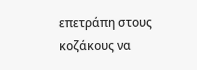επετράπη στους κοζάκους να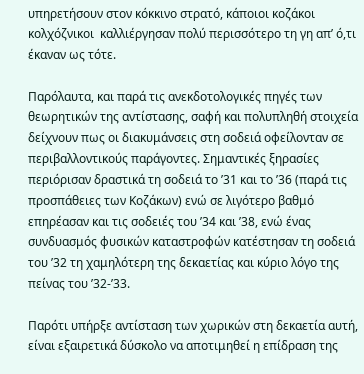υπηρετήσουν στον κόκκινο στρατό, κάποιοι κοζάκοι κολχόζνικοι  καλλιέργησαν πολύ περισσότερο τη γη απ’ ό,τι έκαναν ως τότε.

Παρόλαυτα, και παρά τις ανεκδοτολογικές πηγές των θεωρητικών της αντίστασης, σαφή και πολυπληθή στοιχεία δείχνουν πως οι διακυμάνσεις στη σοδειά οφείλονταν σε περιβαλλοντικούς παράγοντες. Σημαντικές ξηρασίες περιόρισαν δραστικά τη σοδειά το ’31 και το ’36 (παρά τις προσπάθειες των Κοζάκων) ενώ σε λιγότερο βαθμό επηρέασαν και τις σοδειές του ’34 και ’38, ενώ ένας συνδυασμός φυσικών καταστροφών κατέστησαν τη σοδειά του ’32 τη χαμηλότερη της δεκαετίας και κύριο λόγο της πείνας του ’32-’33.

Παρότι υπήρξε αντίσταση των χωρικών στη δεκαετία αυτή, είναι εξαιρετικά δύσκολο να αποτιμηθεί η επίδραση της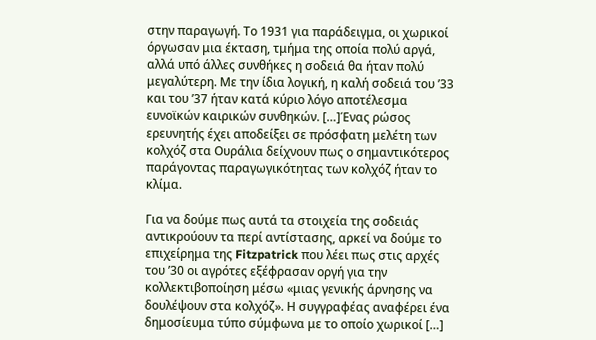στην παραγωγή. Το 1931 για παράδειγμα, οι χωρικοί όργωσαν μια έκταση, τμήμα της οποία πολύ αργά, αλλά υπό άλλες συνθήκες η σοδειά θα ήταν πολύ μεγαλύτερη. Με την ίδια λογική, η καλή σοδειά του ’33 και του ’37 ήταν κατά κύριο λόγο αποτέλεσμα ευνοϊκών καιρικών συνθηκών. […]Ένας ρώσος ερευνητής έχει αποδείξει σε πρόσφατη μελέτη των κολχόζ στα Ουράλια δείχνουν πως ο σημαντικότερος παράγοντας παραγωγικότητας των κολχόζ ήταν το κλίμα.

Για να δούμε πως αυτά τα στοιχεία της σοδειάς αντικρούουν τα περί αντίστασης, αρκεί να δούμε το επιχείρημα της Fitzpatrick που λέει πως στις αρχές του ’30 οι αγρότες εξέφρασαν οργή για την κολλεκτιβοποίηση μέσω «μιας γενικής άρνησης να δουλέψουν στα κολχόζ». Η συγγραφέας αναφέρει ένα δημοσίευμα τύπο σύμφωνα με το οποίο χωρικοί […]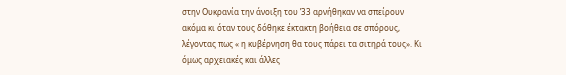στην Ουκρανία την άνοιξη του ’33 αρνήθηκαν να σπείρουν ακόμα κι όταν τους δόθηκε έκτακτη βοήθεια σε σπόρους, λέγοντας πως « η κυβέρνηση θα τους πάρει τα σιτηρά τους». Κι όμως αρχειακές και άλλες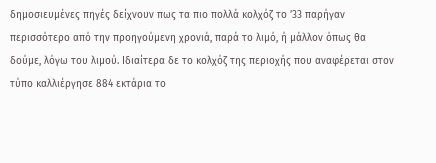δημοσιευμένες πηγές δείχνουν πως τα πιο πολλά κολχόζ το ’33 παρήγαν περισσότερο από την προηγούμενη χρονιά, παρά το λιμό, ή μάλλον όπως θα δούμε, λόγω του λιμού. Ιδιαίτερα δε το κολχόζ της περιοχής που αναφέρεται στον τύπο καλλιέργησε 884 εκτάρια το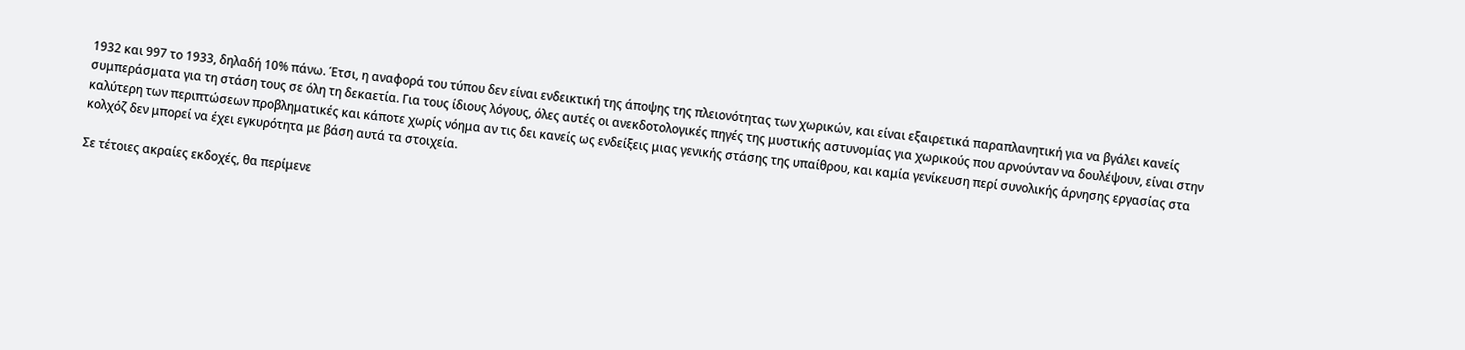1932 και 997 το 1933, δηλαδή 10% πάνω. Έτσι, η αναφορά του τύπου δεν είναι ενδεικτική της άποψης της πλειονότητας των χωρικών, και είναι εξαιρετικά παραπλανητική για να βγάλει κανείς συμπεράσματα για τη στάση τους σε όλη τη δεκαετία. Για τους ίδιους λόγους, όλες αυτές οι ανεκδοτολογικές πηγές της μυστικής αστυνομίας για χωρικούς που αρνούνταν να δουλέψουν, είναι στην καλύτερη των περιπτώσεων προβληματικές και κάποτε χωρίς νόημα αν τις δει κανείς ως ενδείξεις μιας γενικής στάσης της υπαίθρου, και καμία γενίκευση περί συνολικής άρνησης εργασίας στα κολχόζ δεν μπορεί να έχει εγκυρότητα με βάση αυτά τα στοιχεία.

Σε τέτοιες ακραίες εκδοχές, θα περίμενε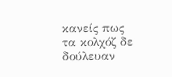κανείς πως τα κολχόζ δε δούλευαν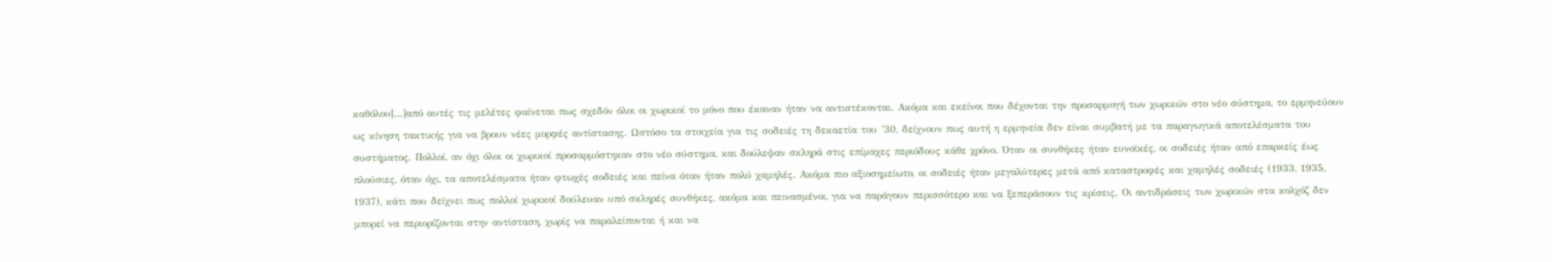καθόλου[…]από αυτές τις μελέτες φαίνεται πως σχεδόν όλοι οι χωρικοί το μόνο που έκαναν ήταν να αντιστέκονται. Ακόμα και εκείνοι που δέχονται την προσαρμογή των χωρικών στο νέο σύστημα, το ερμηνεύουν ως κίνηση τακτικής για να βρουν νέες μορφές αντίστασης. Ωστόσο τα στοιχεία για τις σοδειές τη δεκαετία του ’30, δείχνουν πως αυτή η ερμηνεία δεν είναι συμβατή με τα παραγωγικά αποτελέσματα του συστήματος. Πολλοί, αν όχι όλοι οι χωρικοί προσαρμόστηκαν στο νέο σύστημα, και δούλεψαν σκληρά στις επίμαχες περιόδους κάθε χρόνο. Όταν οι συνθήκες ήταν ευνοϊκές, οι σοδειές ήταν από επαρκείς έως πλούσιες, όταν όχι, τα αποτελέσματα ήταν φτωχές σοδειές και πείνα όταν ήταν πολύ χαμηλές. Ακόμα πιο αξιοσημείωτο, οι σοδειές ήταν μεγαλύτερες μετά από καταστροφές και χαμηλές σοδειές (1933, 1935, 1937), κάτι που δείχνει πως πολλοί χωρικοί δούλευαν υπό σκληρές συνθήκες, ακόμα και πεινασμένοι, για να παράγουν περισσότερο και να ξεπεράσουν τις κρίσεις. Οι αντιδράσεις των χωρικών στα κολχόζ δεν μπορεί να περιορίζονται στην αντίσταση, χωρίς να παραλείπονται ή και να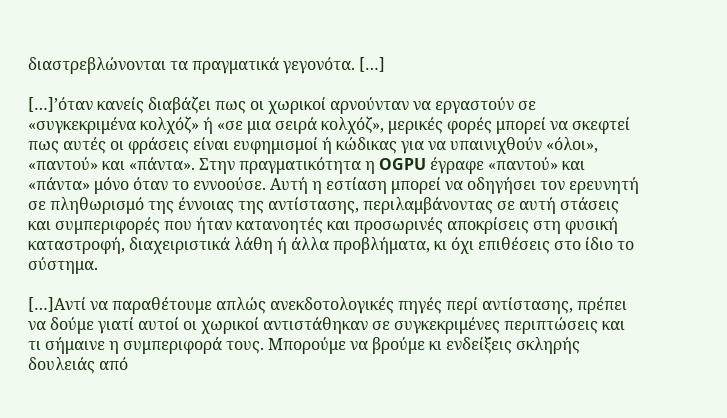διαστρεβλώνονται τα πραγματικά γεγονότα. […]

[…]’όταν κανείς διαβάζει πως οι χωρικοί αρνούνταν να εργαστούν σε «συγκεκριμένα κολχόζ» ή «σε μια σειρά κολχόζ», μερικές φορές μπορεί να σκεφτεί πως αυτές οι φράσεις είναι ευφημισμοί ή κώδικας για να υπαινιχθούν «όλοι», «παντού» και «πάντα». Στην πραγματικότητα η OGPU έγραφε «παντού» και «πάντα» μόνο όταν το εννοούσε. Αυτή η εστίαση μπορεί να οδηγήσει τον ερευνητή σε πληθωρισμό της έννοιας της αντίστασης, περιλαμβάνοντας σε αυτή στάσεις και συμπεριφορές που ήταν κατανοητές και προσωρινές αποκρίσεις στη φυσική καταστροφή, διαχειριστικά λάθη ή άλλα προβλήματα, κι όχι επιθέσεις στο ίδιο το σύστημα.

[…]Αντί να παραθέτουμε απλώς ανεκδοτολογικές πηγές περί αντίστασης, πρέπει να δούμε γιατί αυτοί οι χωρικοί αντιστάθηκαν σε συγκεκριμένες περιπτώσεις και τι σήμαινε η συμπεριφορά τους. Μπορούμε να βρούμε κι ενδείξεις σκληρής δουλειάς από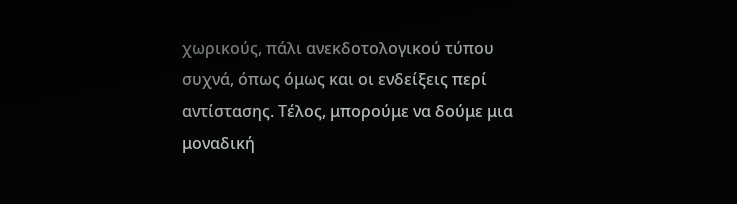χωρικούς, πάλι ανεκδοτολογικού τύπου συχνά, όπως όμως και οι ενδείξεις περί αντίστασης. Τέλος, μπορούμε να δούμε μια μοναδική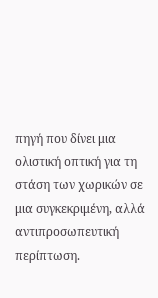πηγή που δίνει μια ολιστική οπτική για τη στάση των χωρικών σε μια συγκεκριμένη, αλλά αντιπροσωπευτική περίπτωση.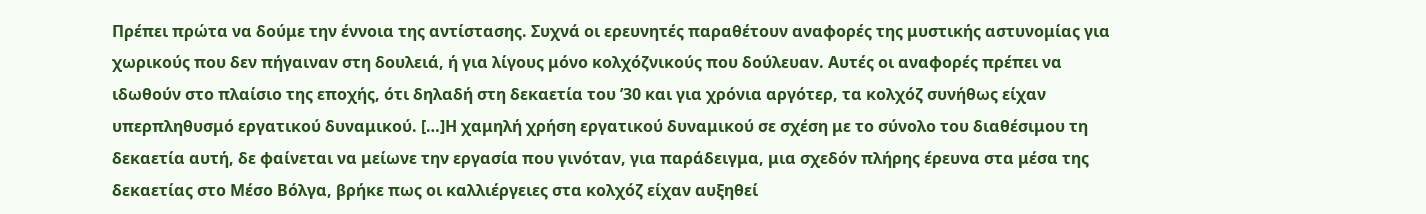Πρέπει πρώτα να δούμε την έννοια της αντίστασης. Συχνά οι ερευνητές παραθέτουν αναφορές της μυστικής αστυνομίας για χωρικούς που δεν πήγαιναν στη δουλειά, ή για λίγους μόνο κολχόζνικούς που δούλευαν. Αυτές οι αναφορές πρέπει να ιδωθούν στο πλαίσιο της εποχής, ότι δηλαδή στη δεκαετία του ’30 και για χρόνια αργότερ, τα κολχόζ συνήθως είχαν υπερπληθυσμό εργατικού δυναμικού. […]Η χαμηλή χρήση εργατικού δυναμικού σε σχέση με το σύνολο του διαθέσιμου τη δεκαετία αυτή, δε φαίνεται να μείωνε την εργασία που γινόταν, για παράδειγμα, μια σχεδόν πλήρης έρευνα στα μέσα της δεκαετίας στο Μέσο Βόλγα, βρήκε πως οι καλλιέργειες στα κολχόζ είχαν αυξηθεί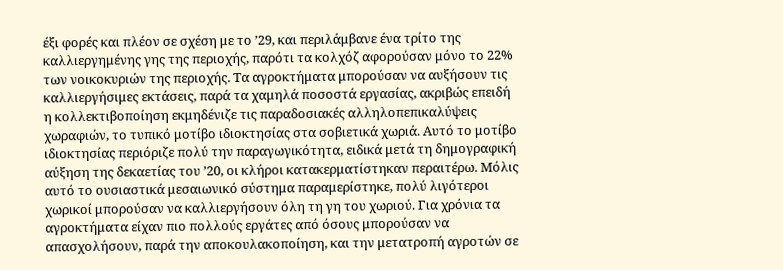έξι φορές και πλέον σε σχέση με το ’29, και περιλάμβανε ένα τρίτο της καλλιεργημένης γης της περιοχής, παρότι τα κολχόζ αφορούσαν μόνο το 22% των νοικοκυριών της περιοχής. Τα αγροκτήματα μπορούσαν να αυξήσουν τις καλλιεργήσιμες εκτάσεις, παρά τα χαμηλά ποσοστά εργασίας, ακριβώς επειδή η κολλεκτιβοποίηση εκμηδένιζε τις παραδοσιακές αλληλοπεπικαλύψεις  χωραφιών, το τυπικό μοτίβο ιδιοκτησίας στα σοβιετικά χωριά. Αυτό το μοτίβο ιδιοκτησίας περιόριζε πολύ την παραγωγικότητα, ειδικά μετά τη δημογραφική αύξηση της δεκαετίας του ’20, οι κλήροι κατακερματίστηκαν περαιτέρω. Μόλις αυτό το ουσιαστικά μεσαιωνικό σύστημα παραμερίστηκε, πολύ λιγότεροι χωρικοί μπορούσαν να καλλιεργήσουν όλη τη γη του χωριού. Για χρόνια τα αγροκτήματα είχαν πιο πολλούς εργάτες από όσους μπορούσαν να απασχολήσουν, παρά την αποκουλακοποίηση, και την μετατροπή αγροτών σε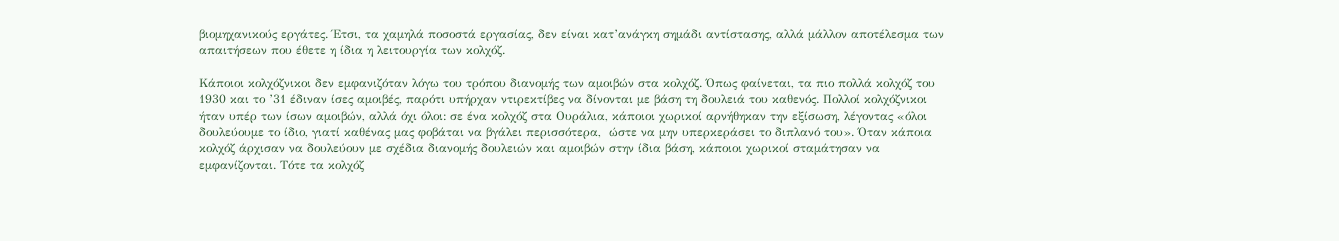βιομηχανικούς εργάτες. Έτσι, τα χαμηλά ποσοστά εργασίας, δεν είναι κατ’ανάγκη σημάδι αντίστασης, αλλά μάλλον αποτέλεσμα των απαιτήσεων που έθετε η ίδια η λειτουργία των κολχόζ.

Κάποιοι κολχόζνικοι δεν εμφανιζόταν λόγω του τρόπου διανομής των αμοιβών στα κολχόζ. Όπως φαίνεται, τα πιο πολλά κολχόζ του 1930 και το ’31 έδιναν ίσες αμοιβές, παρότι υπήρχαν ντιρεκτίβες να δίνονται με βάση τη δουλειά του καθενός. Πολλοί κολχόζνικοι ήταν υπέρ των ίσων αμοιβών, αλλά όχι όλοι: σε ένα κολχόζ στα Ουράλια, κάποιοι χωρικοί αρνήθηκαν την εξίσωση, λέγοντας «όλοι δουλεύουμε το ίδιο, γιατί καθένας μας φοβάται να βγάλει περισσότερα,  ώστε να μην υπερκεράσει το διπλανό του». Όταν κάποια κολχόζ άρχισαν να δουλεύουν με σχέδια διανομής δουλειών και αμοιβών στην ίδια βάση, κάποιοι χωρικοί σταμάτησαν να εμφανίζονται. Τότε τα κολχόζ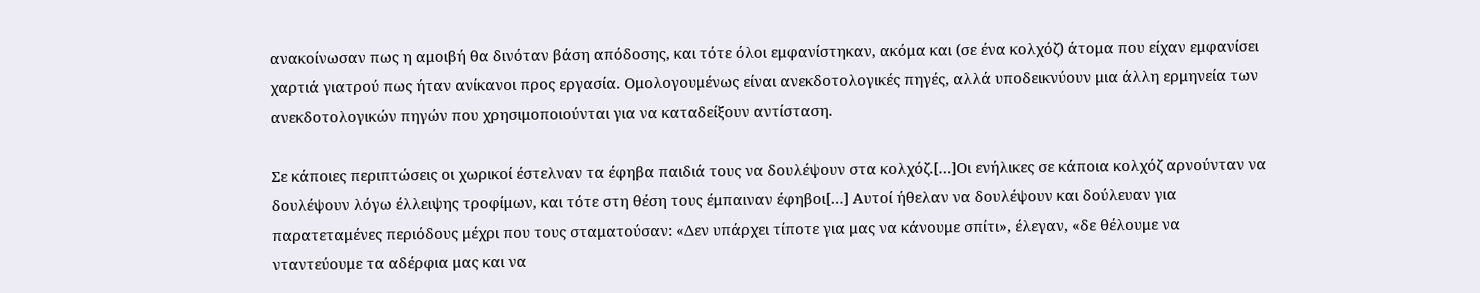ανακοίνωσαν πως η αμοιβή θα δινόταν βάση απόδοσης, και τότε όλοι εμφανίστηκαν, ακόμα και (σε ένα κολχόζ) άτομα που είχαν εμφανίσει χαρτιά γιατρού πως ήταν ανίκανοι προς εργασία. Ομολογουμένως είναι ανεκδοτολογικές πηγές, αλλά υποδεικνύουν μια άλλη ερμηνεία των ανεκδοτολογικών πηγών που χρησιμοποιούνται για να καταδείξουν αντίσταση.

Σε κάποιες περιπτώσεις οι χωρικοί έστελναν τα έφηβα παιδιά τους να δουλέψουν στα κολχόζ.[…]Οι ενήλικες σε κάποια κολχόζ αρνούνταν να δουλέψουν λόγω έλλειψης τροφίμων, και τότε στη θέση τους έμπαιναν έφηβοι[…] Αυτοί ήθελαν να δουλέψουν και δούλευαν για παρατεταμένες περιόδους μέχρι που τους σταματούσαν: «Δεν υπάρχει τίποτε για μας να κάνουμε σπίτι», έλεγαν, «δε θέλουμε να νταντεύουμε τα αδέρφια μας και να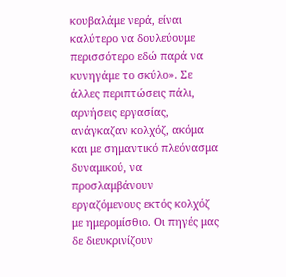κουβαλάμε νερά, είναι καλύτερο να δουλεύουμε περισσότερο εδώ παρά να κυνηγάμε το σκύλο». Σε άλλες περιπτώσεις πάλι, αρνήσεις εργασίας, ανάγκαζαν κολχόζ, ακόμα και με σημαντικό πλεόνασμα δυναμικού, να προσλαμβάνουν εργαζόμενους εκτός κολχόζ με ημερομίσθιο. Οι πηγές μας δε διευκρινίζουν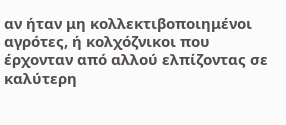αν ήταν μη κολλεκτιβοποιημένοι αγρότες, ή κολχόζνικοι που έρχονταν από αλλού ελπίζοντας σε καλύτερη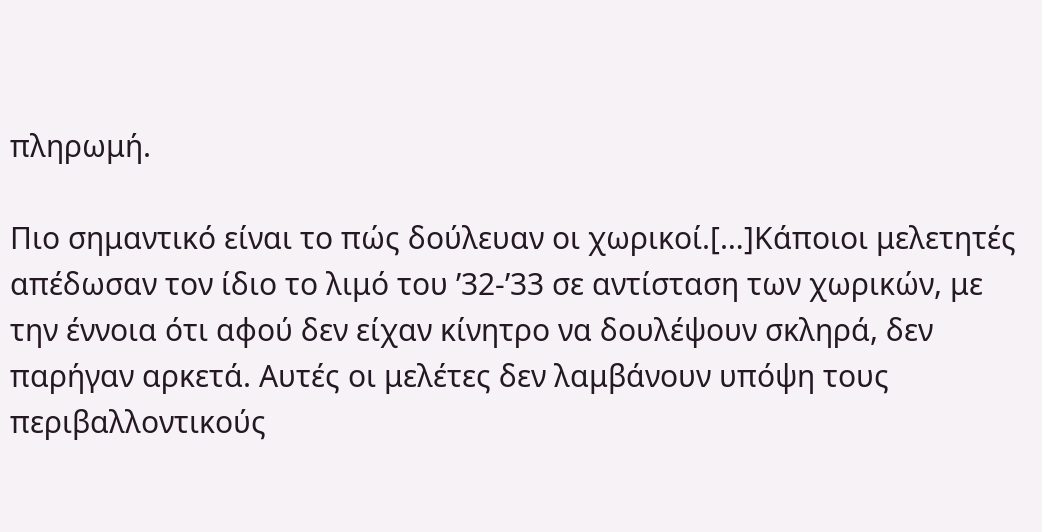πληρωμή.

Πιο σημαντικό είναι το πώς δούλευαν οι χωρικοί.[…]Κάποιοι μελετητές απέδωσαν τον ίδιο το λιμό του ’32-’33 σε αντίσταση των χωρικών, με την έννοια ότι αφού δεν είχαν κίνητρο να δουλέψουν σκληρά, δεν παρήγαν αρκετά. Αυτές οι μελέτες δεν λαμβάνουν υπόψη τους περιβαλλοντικούς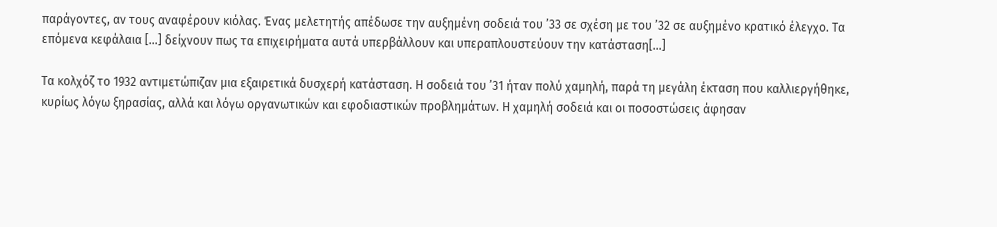παράγοντες, αν τους αναφέρουν κιόλας. Ένας μελετητής απέδωσε την αυξημένη σοδειά του ’33 σε σχέση με του ’32 σε αυξημένο κρατικό έλεγχο. Τα επόμενα κεφάλαια […] δείχνουν πως τα επιχειρήματα αυτά υπερβάλλουν και υπεραπλουστεύουν την κατάσταση[…]

Τα κολχόζ το 1932 αντιμετώπιζαν μια εξαιρετικά δυσχερή κατάσταση. Η σοδειά του ’31 ήταν πολύ χαμηλή, παρά τη μεγάλη έκταση που καλλιεργήθηκε, κυρίως λόγω ξηρασίας, αλλά και λόγω οργανωτικών και εφοδιαστικών προβλημάτων. Η χαμηλή σοδειά και οι ποσοστώσεις άφησαν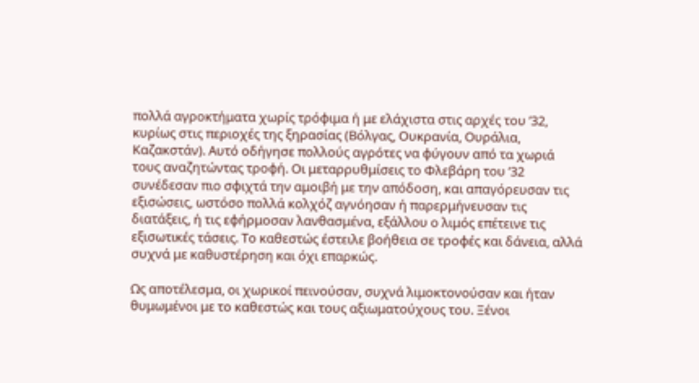πολλά αγροκτήματα χωρίς τρόφιμα ή με ελάχιστα στις αρχές του ’32, κυρίως στις περιοχές της ξηρασίας (Βόλγας, Ουκρανία, Ουράλια, Καζακστάν). Αυτό οδήγησε πολλούς αγρότες να φύγουν από τα χωριά τους αναζητώντας τροφή. Οι μεταρρυθμίσεις το Φλεβάρη του ’32 συνέδεσαν πιο σφιχτά την αμοιβή με την απόδοση, και απαγόρευσαν τις εξισώσεις, ωστόσο πολλά κολχόζ αγνόησαν ή παρερμήνευσαν τις διατάξεις, ή τις εφήρμοσαν λανθασμένα, εξάλλου ο λιμός επέτεινε τις εξισωτικές τάσεις. Το καθεστώς έστειλε βοήθεια σε τροφές και δάνεια, αλλά συχνά με καθυστέρηση και όχι επαρκώς.

Ως αποτέλεσμα, οι χωρικοί πεινούσαν, συχνά λιμοκτονούσαν και ήταν θυμωμένοι με το καθεστώς και τους αξιωματούχους του. Ξένοι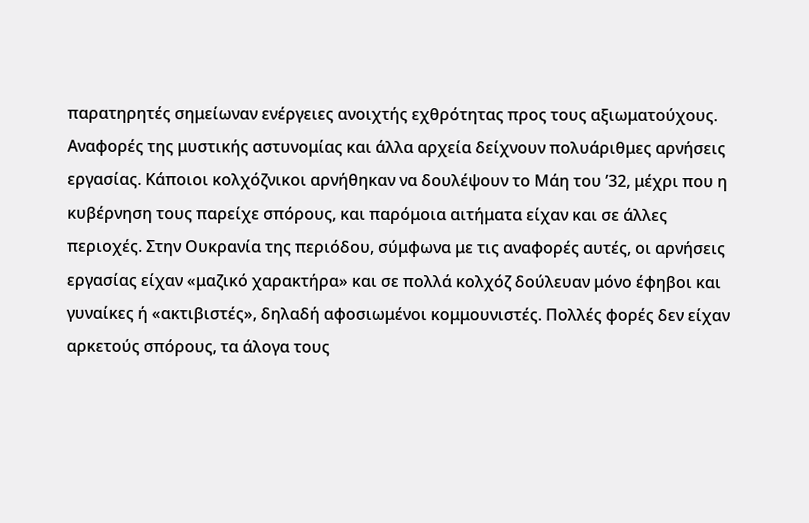παρατηρητές σημείωναν ενέργειες ανοιχτής εχθρότητας προς τους αξιωματούχους. Αναφορές της μυστικής αστυνομίας και άλλα αρχεία δείχνουν πολυάριθμες αρνήσεις εργασίας. Κάποιοι κολχόζνικοι αρνήθηκαν να δουλέψουν το Μάη του ’32, μέχρι που η κυβέρνηση τους παρείχε σπόρους, και παρόμοια αιτήματα είχαν και σε άλλες περιοχές. Στην Ουκρανία της περιόδου, σύμφωνα με τις αναφορές αυτές, οι αρνήσεις εργασίας είχαν «μαζικό χαρακτήρα» και σε πολλά κολχόζ δούλευαν μόνο έφηβοι και γυναίκες ή «ακτιβιστές», δηλαδή αφοσιωμένοι κομμουνιστές. Πολλές φορές δεν είχαν αρκετούς σπόρους, τα άλογα τους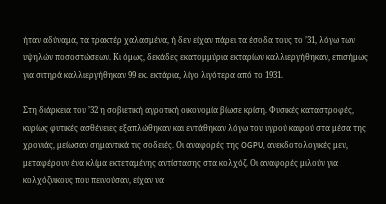ήταν αδύναμα, τα τρακτέρ χαλασμένα, ή δεν είχαν πάρει τα έσοδα τους το ’31, λόγω των υψηλών ποσοστώσεων. Κι όμως, δεκάδες εκατομμύρια εκταρίων καλλιεργήθηκαν, επισήμως για σιτηρά καλλιεργήθηκαν 99 εκ. εκτάρια, λίγο λιγότερα από το 1931.

Στη διάρκεια του ’32 η σοβιετική αγροτική οικονομία βίωσε κρίση. Φυσικές καταστροφές, κυρίως φυτικές ασθένειες εξαπλώθηκαν και εντάθηκαν λόγω του υγρού καιρού στα μέσα της χρονιάς, μείωσαν σημαντικά τις σοδειές. Οι αναφορές της OGPU, ανεκδοτολογικές μεν, μεταφέρουν ένα κλίμα εκτεταμένης αντίστασης στα κολχόζ. Οι αναφορές μιλούν για κολχόζνικους που πεινούσαν, είχαν να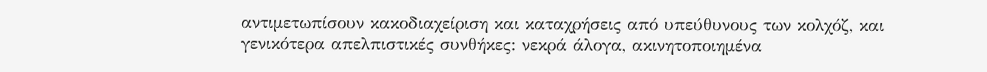αντιμετωπίσουν κακοδιαχείριση και καταχρήσεις από υπεύθυνους των κολχόζ, και γενικότερα απελπιστικές συνθήκες: νεκρά άλογα, ακινητοποιημένα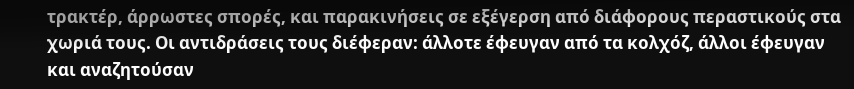τρακτέρ, άρρωστες σπορές, και παρακινήσεις σε εξέγερση από διάφορους περαστικούς στα χωριά τους. Οι αντιδράσεις τους διέφεραν: άλλοτε έφευγαν από τα κολχόζ, άλλοι έφευγαν και αναζητούσαν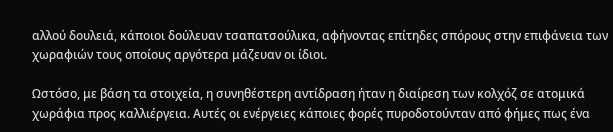αλλού δουλειά, κάποιοι δούλευαν τσαπατσούλικα, αφήνοντας επίτηδες σπόρους στην επιφάνεια των χωραφιών τους οποίους αργότερα μάζευαν οι ίδιοι.

Ωστόσο, με βάση τα στοιχεία, η συνηθέστερη αντίδραση ήταν η διαίρεση των κολχόζ σε ατομικά χωράφια προς καλλιέργεια. Αυτές οι ενέργειες κάποιες φορές πυροδοτούνταν από φήμες πως ένα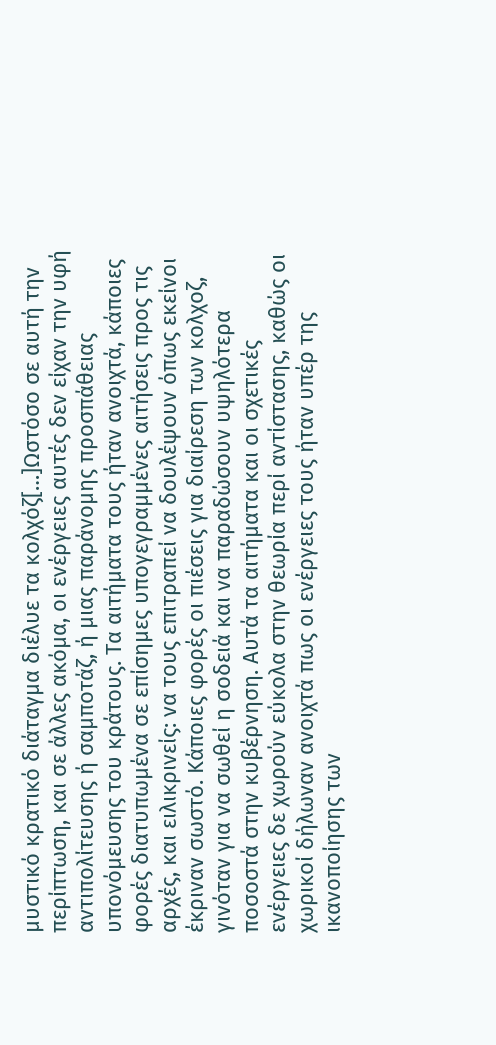μυστικό κρατικό διάταγμα διέλυε τα κολχόζ[…]Ωστόσο σε αυτή την περίπτωση, και σε άλλες ακόμα, οι ενέργειες αυτές δεν είχαν την υφή αντιπολίτευσης ή σαμποτάζ, ή μιας παράνομης προσπάθειας υπονόμευσης του κράτους. Τα αιτήματα τους ήταν ανοιχτά, κάποιες φορές διατυπωμένα σε επίσημες υπογεγραμμένες αιτήσεις προς τις αρχές, και ειλικρινείς: να τους επιτραπεί να δουλέψουν όπως εκείνοι έκριναν σωστό. Κάποιες φορές οι πιέσεις για διαίρεση των κολχοζ, γινόταν για να σωθεί η σοδειά και να παραδώσουν υψηλότερα ποσοστά στην κυβέρνηση. Αυτά τα αιτήματα και οι σχετικές ενέργειες δε χωρούν εύκολα στην θεωρία περί αντίστασης, καθώς οι χωρικοί δήλωναν ανοιχτά πως οι ενέργειες τους ήταν υπέρ της ικανοποίησης των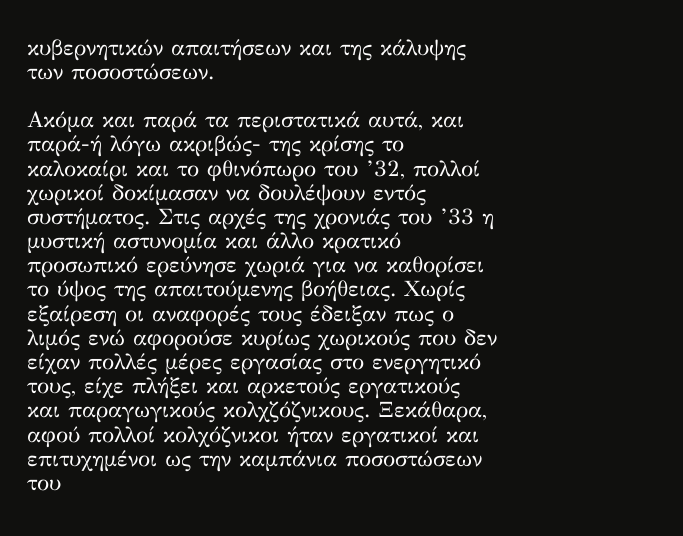κυβερνητικών απαιτήσεων και της κάλυψης των ποσοστώσεων.

Ακόμα και παρά τα περιστατικά αυτά, και παρά-ή λόγω ακριβώς- της κρίσης το καλοκαίρι και το φθινόπωρο του ’32, πολλοί χωρικοί δοκίμασαν να δουλέψουν εντός συστήματος. Στις αρχές της χρονιάς του ’33 η μυστική αστυνομία και άλλο κρατικό προσωπικό ερεύνησε χωριά για να καθορίσει το ύψος της απαιτούμενης βοήθειας. Χωρίς εξαίρεση οι αναφορές τους έδειξαν πως ο λιμός ενώ αφορούσε κυρίως χωρικούς που δεν είχαν πολλές μέρες εργασίας στο ενεργητικό τους, είχε πλήξει και αρκετούς εργατικούς και παραγωγικούς κολχζόζνικους. Ξεκάθαρα, αφού πολλοί κολχόζνικοι ήταν εργατικοί και επιτυχημένοι ως την καμπάνια ποσοστώσεων του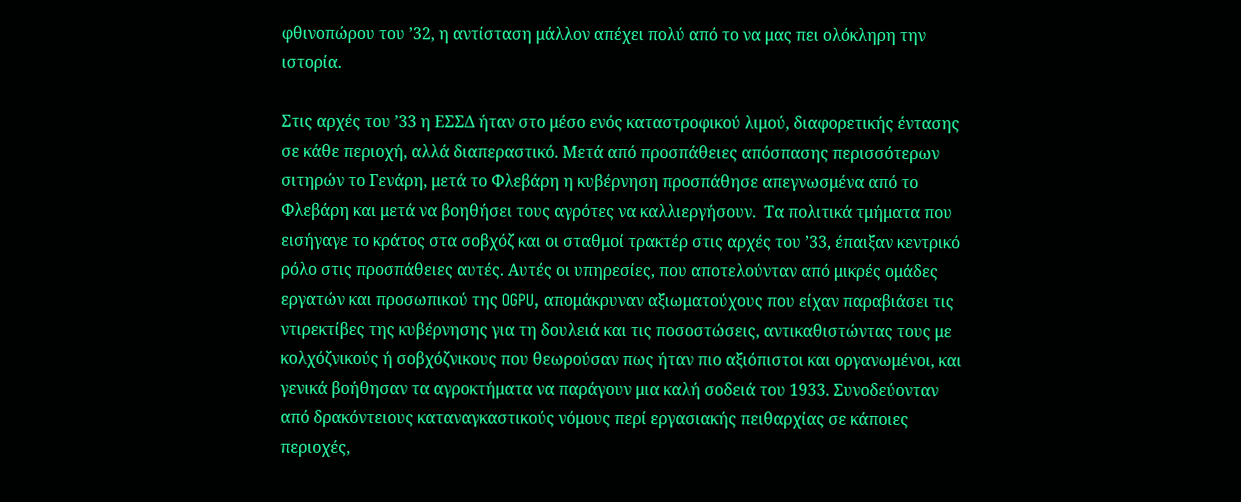φθινοπώρου του ’32, η αντίσταση μάλλον απέχει πολύ από το να μας πει ολόκληρη την ιστορία.

Στις αρχές του ’33 η ΕΣΣΔ ήταν στο μέσο ενός καταστροφικού λιμού, διαφορετικής έντασης σε κάθε περιοχή, αλλά διαπεραστικό. Μετά από προσπάθειες απόσπασης περισσότερων σιτηρών το Γενάρη, μετά το Φλεβάρη η κυβέρνηση προσπάθησε απεγνωσμένα από το Φλεβάρη και μετά να βοηθήσει τους αγρότες να καλλιεργήσουν.  Τα πολιτικά τμήματα που εισήγαγε το κράτος στα σοβχόζ και οι σταθμοί τρακτέρ στις αρχές του ’33, έπαιξαν κεντρικό ρόλο στις προσπάθειες αυτές. Αυτές οι υπηρεσίες, που αποτελούνταν από μικρές ομάδες εργατών και προσωπικού της OGPU, απομάκρυναν αξιωματούχους που είχαν παραβιάσει τις ντιρεκτίβες της κυβέρνησης για τη δουλειά και τις ποσοστώσεις, αντικαθιστώντας τους με κολχόζνικούς ή σοβχόζνικους που θεωρούσαν πως ήταν πιο αξιόπιστοι και οργανωμένοι, και γενικά βοήθησαν τα αγροκτήματα να παράγουν μια καλή σοδειά του 1933. Συνοδεύονταν από δρακόντειους καταναγκαστικούς νόμους περί εργασιακής πειθαρχίας σε κάποιες περιοχές,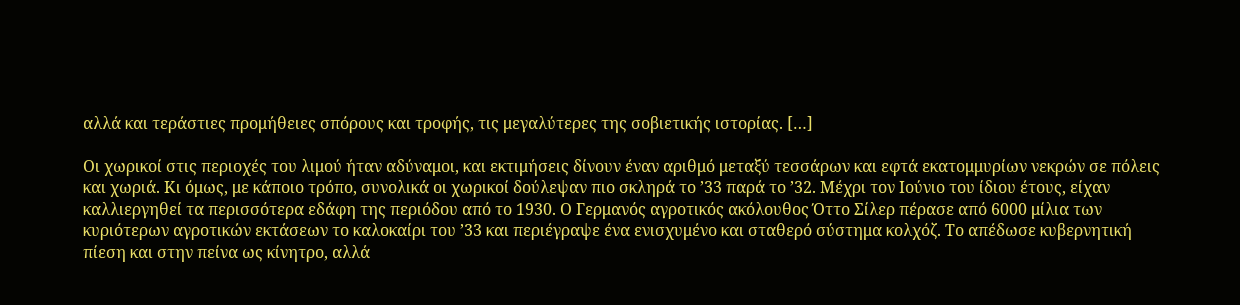αλλά και τεράστιες προμήθειες σπόρους και τροφής, τις μεγαλύτερες της σοβιετικής ιστορίας. […]

Οι χωρικοί στις περιοχές του λιμού ήταν αδύναμοι, και εκτιμήσεις δίνουν έναν αριθμό μεταξύ τεσσάρων και εφτά εκατομμυρίων νεκρών σε πόλεις και χωριά. Κι όμως, με κάποιο τρόπο, συνολικά οι χωρικοί δούλεψαν πιο σκληρά το ’33 παρά το ’32. Μέχρι τον Ιούνιο του ίδιου έτους, είχαν καλλιεργηθεί τα περισσότερα εδάφη της περιόδου από το 1930. Ο Γερμανός αγροτικός ακόλουθος Όττο Σίλερ πέρασε από 6000 μίλια των κυριότερων αγροτικών εκτάσεων το καλοκαίρι του ’33 και περιέγραψε ένα ενισχυμένο και σταθερό σύστημα κολχόζ. Το απέδωσε κυβερνητική πίεση και στην πείνα ως κίνητρο, αλλά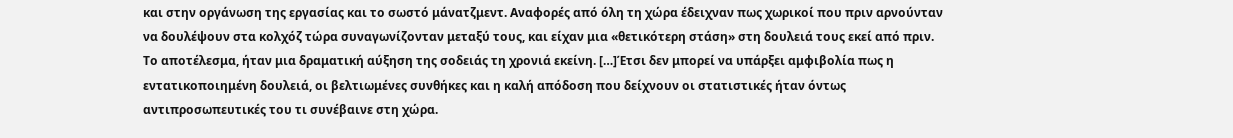και στην οργάνωση της εργασίας και το σωστό μάνατζμεντ. Αναφορές από όλη τη χώρα έδειχναν πως χωρικοί που πριν αρνούνταν να δουλέψουν στα κολχόζ τώρα συναγωνίζονταν μεταξύ τους, και είχαν μια «θετικότερη στάση» στη δουλειά τους εκεί από πριν. Το αποτέλεσμα, ήταν μια δραματική αύξηση της σοδειάς τη χρονιά εκείνη. […]Έτσι δεν μπορεί να υπάρξει αμφιβολία πως η εντατικοποιημένη δουλειά, οι βελτιωμένες συνθήκες και η καλή απόδοση που δείχνουν οι στατιστικές ήταν όντως αντιπροσωπευτικές του τι συνέβαινε στη χώρα.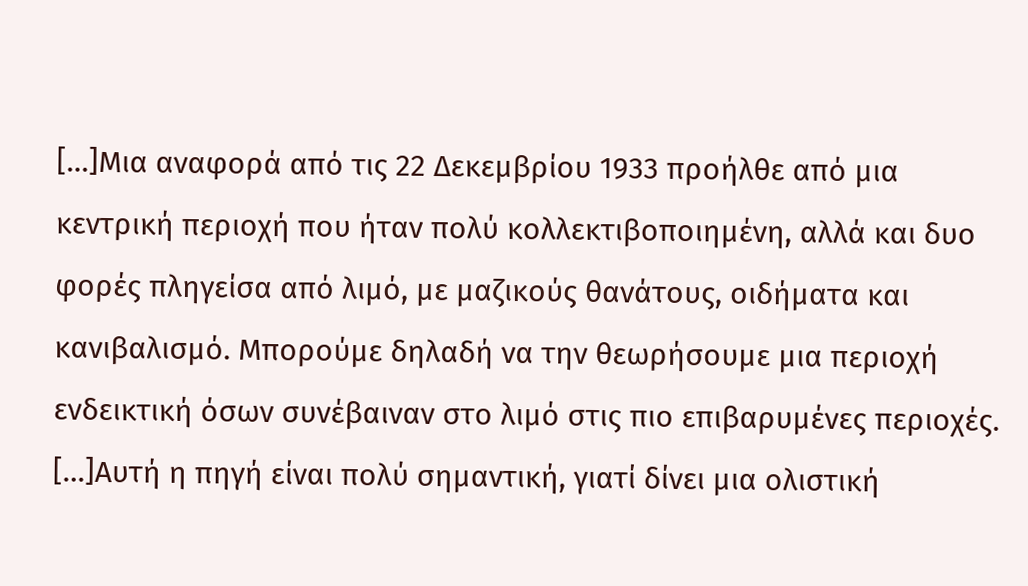[…]Μια αναφορά από τις 22 Δεκεμβρίου 1933 προήλθε από μια κεντρική περιοχή που ήταν πολύ κολλεκτιβοποιημένη, αλλά και δυο φορές πληγείσα από λιμό, με μαζικούς θανάτους, οιδήματα και κανιβαλισμό. Μπορούμε δηλαδή να την θεωρήσουμε μια περιοχή ενδεικτική όσων συνέβαιναν στο λιμό στις πιο επιβαρυμένες περιοχές. […]Αυτή η πηγή είναι πολύ σημαντική, γιατί δίνει μια ολιστική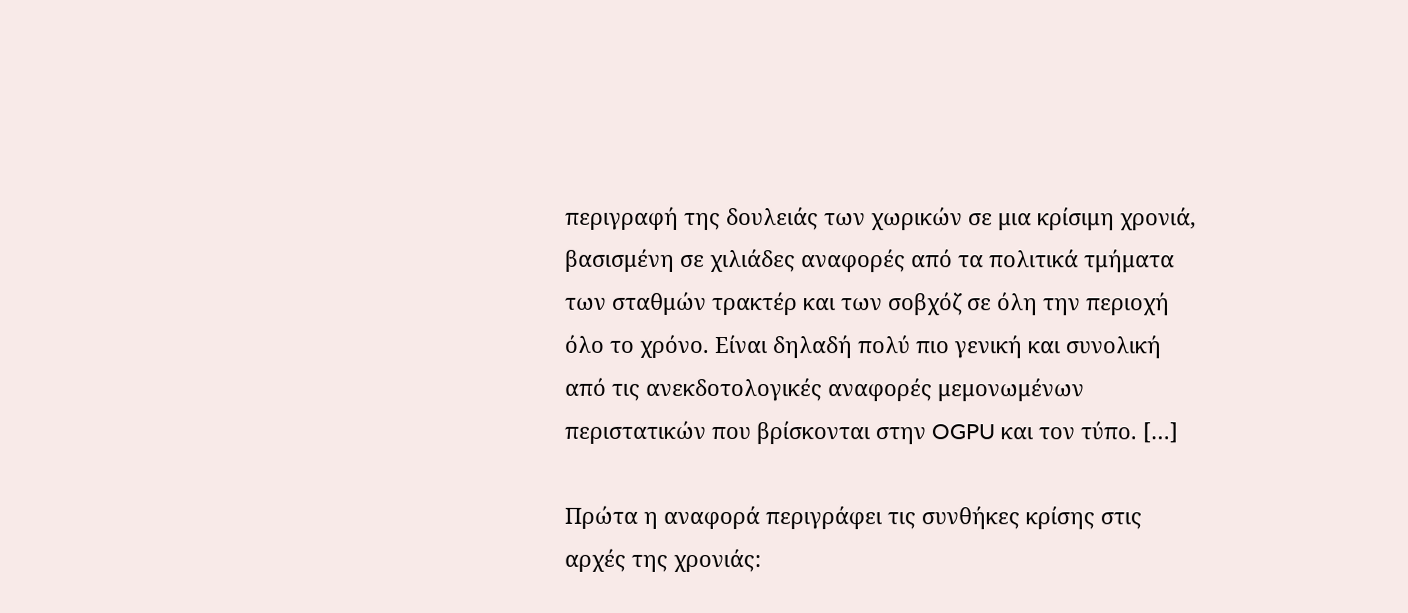περιγραφή της δουλειάς των χωρικών σε μια κρίσιμη χρονιά, βασισμένη σε χιλιάδες αναφορές από τα πολιτικά τμήματα των σταθμών τρακτέρ και των σοβχόζ σε όλη την περιοχή όλο το χρόνο. Είναι δηλαδή πολύ πιο γενική και συνολική από τις ανεκδοτολογικές αναφορές μεμονωμένων περιστατικών που βρίσκονται στην OGPU και τον τύπο. […]

Πρώτα η αναφορά περιγράφει τις συνθήκες κρίσης στις αρχές της χρονιάς: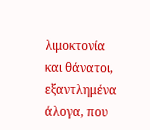λιμοκτονία και θάνατοι, εξαντλημένα άλογα, που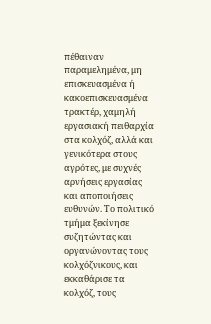πέθαιναν παραμελημένα, μη επισκευασμένα ή κακοεπισκευασμένα  τρακτέρ, χαμηλή εργασιακή πειθαρχία στα κολχόζ, αλλά και γενικότερα στους αγρότες, με συχνές αρνήσεις εργασίας και αποποιήσεις ευθυνών. Το πολιτικό τμήμα ξεκίνησε συζητώντας και οργανώνοντας τους κολχόζνικους, και εκκαθάρισε τα κολχόζ, τους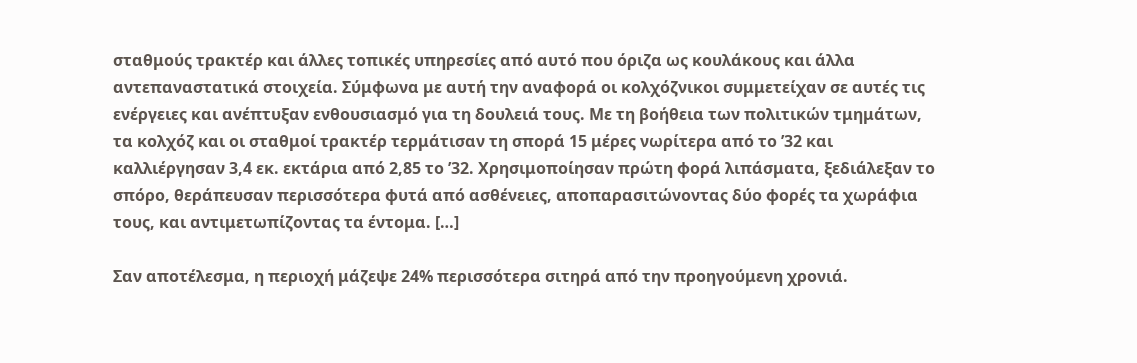σταθμούς τρακτέρ και άλλες τοπικές υπηρεσίες από αυτό που όριζα ως κουλάκους και άλλα αντεπαναστατικά στοιχεία. Σύμφωνα με αυτή την αναφορά οι κολχόζνικοι συμμετείχαν σε αυτές τις ενέργειες και ανέπτυξαν ενθουσιασμό για τη δουλειά τους. Με τη βοήθεια των πολιτικών τμημάτων, τα κολχόζ και οι σταθμοί τρακτέρ τερμάτισαν τη σπορά 15 μέρες νωρίτερα από το ’32 και καλλιέργησαν 3,4 εκ. εκτάρια από 2,85 το ’32. Χρησιμοποίησαν πρώτη φορά λιπάσματα, ξεδιάλεξαν το σπόρο, θεράπευσαν περισσότερα φυτά από ασθένειες, αποπαρασιτώνοντας δύο φορές τα χωράφια τους, και αντιμετωπίζοντας τα έντομα. […]

Σαν αποτέλεσμα, η περιοχή μάζεψε 24% περισσότερα σιτηρά από την προηγούμενη χρονιά.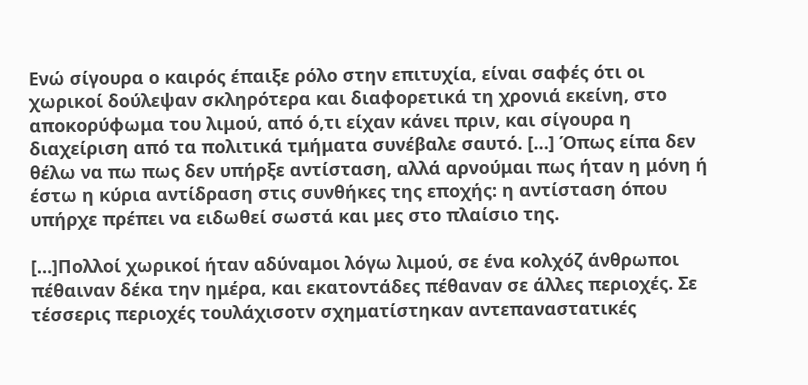Ενώ σίγουρα ο καιρός έπαιξε ρόλο στην επιτυχία, είναι σαφές ότι οι χωρικοί δούλεψαν σκληρότερα και διαφορετικά τη χρονιά εκείνη, στο αποκορύφωμα του λιμού, από ό,τι είχαν κάνει πριν, και σίγουρα η διαχείριση από τα πολιτικά τμήματα συνέβαλε σαυτό. […] Όπως είπα δεν θέλω να πω πως δεν υπήρξε αντίσταση, αλλά αρνούμαι πως ήταν η μόνη ή έστω η κύρια αντίδραση στις συνθήκες της εποχής: η αντίσταση όπου υπήρχε πρέπει να ειδωθεί σωστά και μες στο πλαίσιο της.

[…]Πολλοί χωρικοί ήταν αδύναμοι λόγω λιμού, σε ένα κολχόζ άνθρωποι πέθαιναν δέκα την ημέρα, και εκατοντάδες πέθαναν σε άλλες περιοχές. Σε τέσσερις περιοχές τουλάχισοτν σχηματίστηκαν αντεπαναστατικές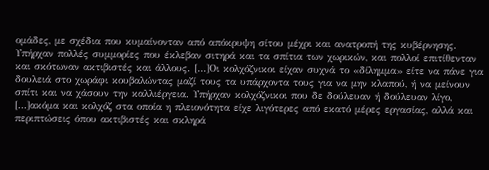ομάδες, με σχέδια που κυμαίνονταν από απόκρυψη σίτου μέχρι και ανατροπή της κυβέρνησης. Υπήρχαν πολλές συμμορίες που έκλεβαν σιτηρά και τα σπίτια των χωρικών, και πολλοί επιτίθενταν και σκότωναν ακτιβιστές και άλλους. […]Οι κολχόζνικοι είχαν συχνά το «δίλημμα» είτε να πάνε για δουλειά στο χωράφι κουβαλώντας μαζί τους τα υπάρχοντα τους για να μην κλαπού, ή να μείνουν σπίτι και να χάσουν την καλλιέργεια. Υπήρχαν κολχόζνικοι που δε δούλευαν ή δούλευαν λίγο, […]ακόμα και κολχόζ στα οποία η πλειονότητα είχε λιγότερες από εκατό μέρες εργασίας, αλλά και περιπτώσεις όπου ακτιβιστές και σκληρά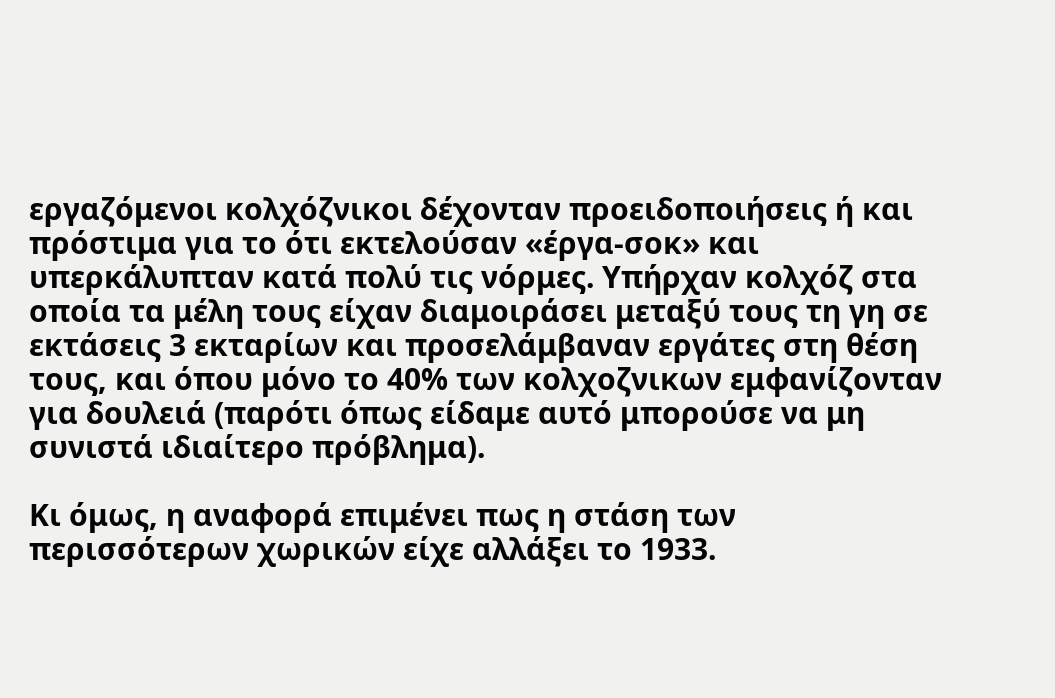εργαζόμενοι κολχόζνικοι δέχονταν προειδοποιήσεις ή και πρόστιμα για το ότι εκτελούσαν «έργα-σοκ» και υπερκάλυπταν κατά πολύ τις νόρμες. Υπήρχαν κολχόζ στα οποία τα μέλη τους είχαν διαμοιράσει μεταξύ τους τη γη σε εκτάσεις 3 εκταρίων και προσελάμβαναν εργάτες στη θέση τους, και όπου μόνο το 40% των κολχοζνικων εμφανίζονταν για δουλειά (παρότι όπως είδαμε αυτό μπορούσε να μη συνιστά ιδιαίτερο πρόβλημα).

Κι όμως, η αναφορά επιμένει πως η στάση των περισσότερων χωρικών είχε αλλάξει το 1933.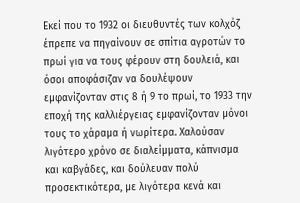Εκεί που το 1932 οι διευθυντές των κολχόζ έπρεπε να πηγαίνουν σε σπίτια αγροτών το πρωί για να τους φέρουν στη δουλειά, και όσοι αποφάσιζαν να δουλέψουν εμφανίζονταν στις 8 ή 9 το πρωί, το 1933 την εποχή της καλλιέργειας εμφανίζονταν μόνοι τους το χάραμα ή νωρίτερα. Χαλούσαν λιγότερο χρόνο σε διαλείμματα, κάπνισμα και καβγάδες, και δούλευαν πολύ προσεκτικότερα, με λιγότερα κενά και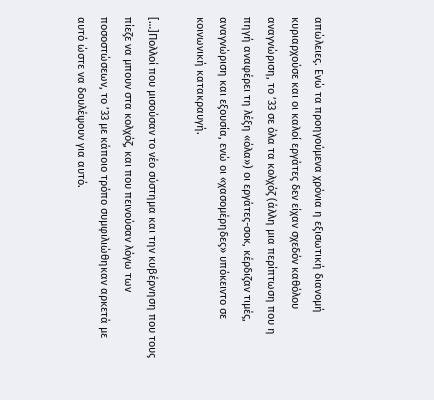απώλειες. Ενώ τα προηγούμενα χρόνια η εξισωτική διανομή κυριαρχούσε και οι καλοί εργάτες δεν είχαν σχεδόν καθόλου αναγνώριση, το ’33 σε όλα τα κολχόζ (άλλη μια περίπτωση που η πηγή αναφέρει τη λέξη «όλα») οι εργάτες-σοκ, κέρδιζαν τιμές, αναγνώριση και εξουσία, ενώ οι «χασομέρηδες» υπόκειντο σε κοινωνική κατακραυγή.

[…]Πολλοί που μισούσαν το νέο σύστημα και την κυβέρνηση που τους πίεζε να μπουν στα κολχόζ, και που πεινούσαν λόγω των ποσοστώσεων, το ’33 με κάποιο τρόπο συμφιλιώθηκαν αρκετά με αυτό ώστε να δουλέψουν για αυτό.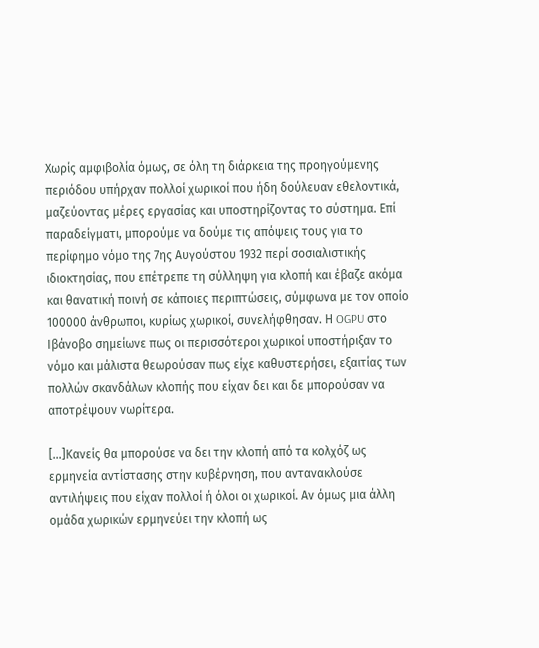Χωρίς αμφιβολία όμως, σε όλη τη διάρκεια της προηγούμενης περιόδου υπήρχαν πολλοί χωρικοί που ήδη δούλευαν εθελοντικά, μαζεύοντας μέρες εργασίας και υποστηρίζοντας το σύστημα. Επί παραδείγματι, μπορούμε να δούμε τις απόψεις τους για το περίφημο νόμο της 7ης Αυγούστου 1932 περί σοσιαλιστικής ιδιοκτησίας, που επέτρεπε τη σύλληψη για κλοπή και έβαζε ακόμα και θανατική ποινή σε κάποιες περιπτώσεις, σύμφωνα με τον οποίο 100000 άνθρωποι, κυρίως χωρικοί, συνελήφθησαν. Η OGPU στο Ιβάνοβο σημείωνε πως οι περισσότεροι χωρικοί υποστήριξαν το νόμο και μάλιστα θεωρούσαν πως είχε καθυστερήσει, εξαιτίας των πολλών σκανδάλων κλοπής που είχαν δει και δε μπορούσαν να αποτρέψουν νωρίτερα.

[…]Κανείς θα μπορούσε να δει την κλοπή από τα κολχόζ ως ερμηνεία αντίστασης στην κυβέρνηση, που αντανακλούσε αντιλήψεις που είχαν πολλοί ή όλοι οι χωρικοί. Αν όμως μια άλλη ομάδα χωρικών ερμηνεύει την κλοπή ως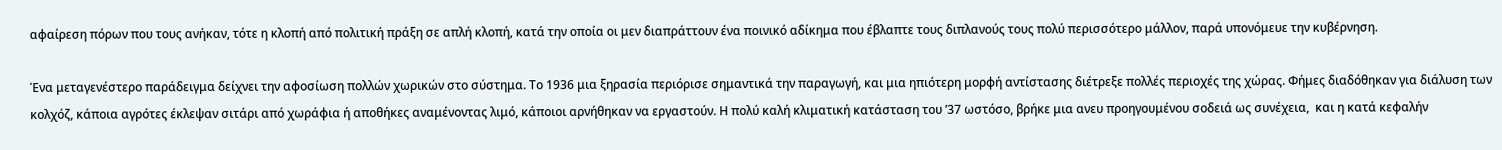αφαίρεση πόρων που τους ανήκαν, τότε η κλοπή από πολιτική πράξη σε απλή κλοπή, κατά την οποία οι μεν διαπράττουν ένα ποινικό αδίκημα που έβλαπτε τους διπλανούς τους πολύ περισσότερο μάλλον, παρά υπονόμευε την κυβέρνηση.

Ένα μεταγενέστερο παράδειγμα δείχνει την αφοσίωση πολλών χωρικών στο σύστημα. Το 1936 μια ξηρασία περιόρισε σημαντικά την παραγωγή, και μια ηπιότερη μορφή αντίστασης διέτρεξε πολλές περιοχές της χώρας. Φήμες διαδόθηκαν για διάλυση των κολχόζ, κάποια αγρότες έκλεψαν σιτάρι από χωράφια ή αποθήκες αναμένοντας λιμό, κάποιοι αρνήθηκαν να εργαστούν. Η πολύ καλή κλιματική κατάσταση του ’37 ωστόσο, βρήκε μια ανευ προηγουμένου σοδειά ως συνέχεια,  και η κατά κεφαλήν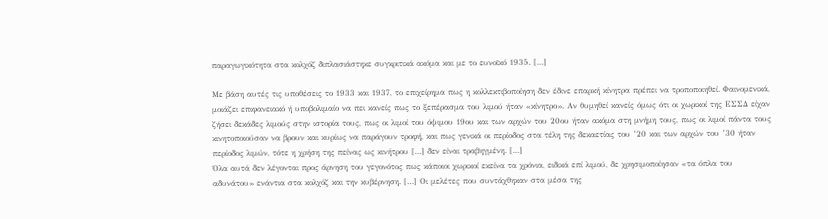παραγωγικότητα στα κολχόζ διπλασιάστηκε συγκριτικά ακόμα και με το ευνοϊκό 1935. […]

Με βάση αυτές τις υποθέσεις το 1933 και 1937, το επιχείρημα πως η κολλεκτιβοποίηση δεν έδινε επαρκή κίνητρα πρέπει να τροποποιηθεί. Φαινομενικά, μοιάζει επιφανειακό ή υποβολιμαίο να πει κανείς πως το ξεπέρασμα του λιμού ήταν «κίνητρο». Αν θυμηθεί κανείς όμως ότι οι χωρικοί της ΕΣΣΔ είχαν ζήσει δεκάδες λιμούς στην ιστορία τους, πως οι λιμοί του όψιμου 19ου και των αρχών του 20ου ήταν ακόμα στη μνήμη τους, πως οι λιμοί πάντα τους κινητοποιούσαν να βρουν και κυρίως να παράγουν τροφή, και πως γενικά οι περίοδος στα τέλη της δεκαετίας του ’20 και των αρχών του ’30 ήταν περίοδος λιμών, τότε η χρήση της πείνας ως κινήτρου […] δεν είναι τραβηγμένη. […]
Όλα αυτά δεν λέγονται προς άρνηση του γεγονότος πως κάποιοι χωρικοί εκείνα τα χρόνια, ειδικά επί λιμού, δε χρησιμοποίησαν «τα όπλα του αδυνάτου» ενάντια στα κολχόζ και την κυβέρνηση. […] Οι μελέτες που συντάχθηκαν στα μέσα της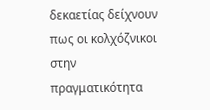δεκαετίας δείχνουν πως οι κολχόζνικοι στην πραγματικότητα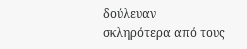δούλευαν σκληρότερα από τους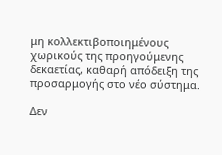μη κολλεκτιβοποιημένους  χωρικούς της προηγούμενης δεκαετίας, καθαρή απόδειξη της προσαρμογής στο νέο σύστημα.

Δεν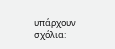υπάρχουν σχόλια: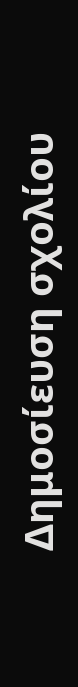Δημοσίευση σχολίου